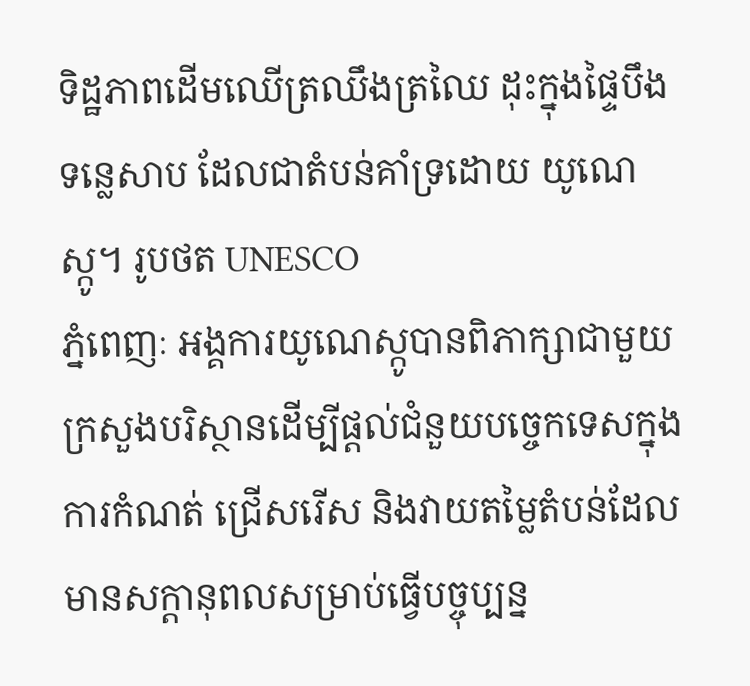ទិដ្ឋភាពដើមឈើត្រឈឹងត្រឈៃ ដុះក្នុងផ្ទៃបឹងទន្លេសាប ដែលជាតំបន់គាំទ្រដោយ យូណេស្កូ។ រូបថត UNESCO
ភ្នំពេញៈ អង្គការយូណេស្កូបានពិភាក្សាជាមួយក្រសួងបរិស្ថានដើម្បីផ្តល់ជំនួយបច្ចេកទេសក្នុងការកំណត់ ជ្រើសរើស និងវាយតម្លៃតំបន់ដែលមានសក្តានុពលសម្រាប់ធ្វើបច្ចុប្បន្ន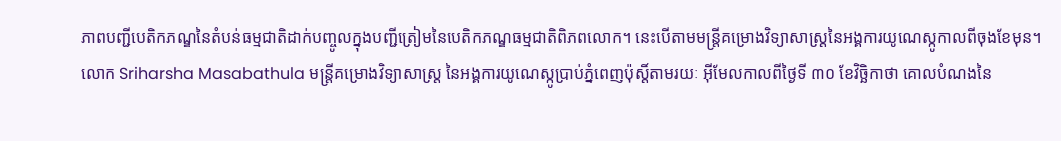ភាពបញ្ជីបេតិកភណ្ឌនៃតំបន់ធម្មជាតិដាក់បញ្ចូលក្នុងបញ្ជីត្រៀមនៃបេតិកភណ្ឌធម្មជាតិពិភពលោក។ នេះបើតាមមន្ត្រីគម្រោងវិទ្យាសាស្ត្រនៃអង្គការយូណេស្កូកាលពីចុងខែមុន។
លោក Sriharsha Masabathula មន្ត្រីគម្រោងវិទ្យាសាស្ត្រ នៃអង្គការយូណេស្កូប្រាប់ភ្នំពេញប៉ុស្តិ៍តាមរយៈ អ៊ីមែលកាលពីថ្ងៃទី ៣០ ខែវិច្ឆិកាថា គោលបំណងនៃ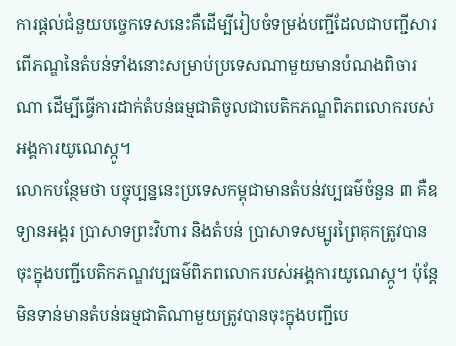ការផ្តល់ជំនួយបច្ចេកទេសនេះគឺដើម្បីរៀបចំទម្រង់បញ្ជីដែលជាបញ្ជីសារពើភណ្ឌនៃតំបន់ទាំងនោះសម្រាប់ប្រទេសណាមួយមានបំណងពិចារណា ដើម្បីធ្វើការដាក់តំបន់ធម្មជាតិចូលជាបេតិកភណ្ឌពិភពលោករបស់អង្គការយូណេស្កូ។
លោកបន្ថែមថា បច្ចុប្បន្ននេះប្រទេសកម្ពុជាមានតំបន់វប្បធម៌ចំនួន ៣ គឺឧទ្យានអង្គរ ប្រាសាទព្រះវិហារ និងតំបន់ ប្រាសាទសម្បូរព្រៃគុកត្រូវបានចុះក្នុងបញ្ជីបេតិកភណ្ឌវប្បធម៌ពិភពលោករបស់អង្គការយូណេស្កូ។ ប៉ុន្តែមិនទាន់មានតំបន់ធម្មជាតិណាមួយត្រូវបានចុះក្នុងបញ្ជីបេ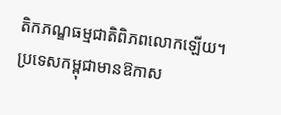តិកភណ្ឌធម្មជាតិពិភពលោកឡើយ។ ប្រទេសកម្ពុជាមានឱកាស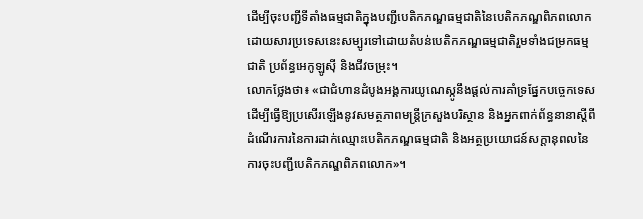ដើម្បីចុះបញ្ជីទីតាំងធម្មជាតិក្នុងបញ្ជីបេតិកភណ្ឌធម្មជាតិនៃបេតិកភណ្ឌពិភពលោកដោយសារប្រទេសនេះសម្បូរទៅដោយតំបន់បេតិកភណ្ឌធម្មជាតិរួមទាំងជម្រកធម្មជាតិ ប្រព័ន្ធអេកូឡូស៊ី និងជីវចម្រុះ។
លោកថ្លែងថា៖ «ជាជំហានដំបូងអង្គការយូណេស្កូនឹងផ្តល់ការគាំទ្រផ្នែកបច្ចេកទេស ដើម្បីធ្វើឱ្យប្រសើរឡើងនូវសមត្ថភាពមន្ត្រីក្រសួងបរិស្ថាន និងអ្នកពាក់ព័ន្ធនានាស្តីពីដំណើរការនៃការដាក់ឈ្មោះបេតិកភណ្ឌធម្មជាតិ និងអត្ថប្រយោជន៍សក្តានុពលនៃការចុះបញ្ជីបេតិកភណ្ឌពិភពលោក»។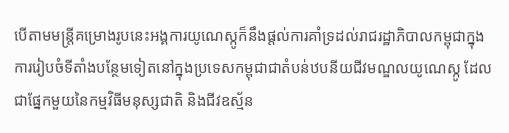បើតាមមន្ត្រីគម្រោងរូបនេះអង្គការយូណេស្កូក៏នឹងផ្តល់ការគាំទ្រដល់រាជរដ្ឋាភិបាលកម្ពុជាក្នុងការរៀបចំទីតាំងបន្ថែមទៀតនៅក្នុងប្រទេសកម្ពុជាជាតំបន់ឋបនីយជីវមណ្ឌលយូណេស្កូ ដែលជាផ្នែកមួយនៃកម្មវិធីមនុស្សជាតិ និងជីវឧស្ម័ន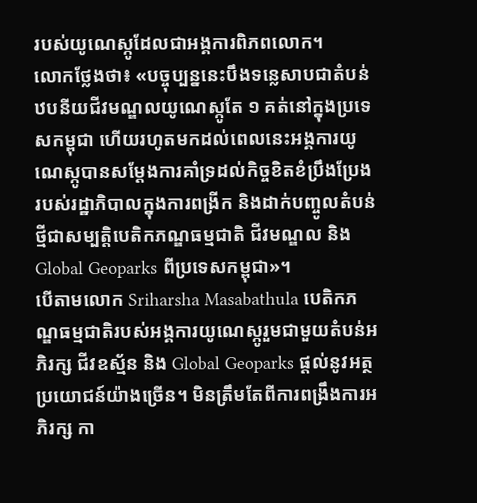របស់យូណេស្កូដែលជាអង្គការពិភពលោក។
លោកថ្លែងថា៖ «បច្ចុប្បន្ននេះបឹងទន្លេសាបជាតំបន់ឋបនីយជីវមណ្ឌលយូណេស្កូតែ ១ គត់នៅក្នុងប្រទេសកម្ពុជា ហើយរហូតមកដល់ពេលនេះអង្គការយូណេស្កូបានសម្តែងការគាំទ្រដល់កិច្ចខិតខំប្រឹងប្រែងរបស់រដ្ឋាភិបាលក្នុងការពង្រីក និងដាក់បញ្ចូលតំបន់ថ្មីជាសម្បត្តិបេតិកភណ្ឌធម្មជាតិ ជីវមណ្ឌល និង Global Geoparks ពីប្រទេសកម្ពុជា»។
បើតាមលោក Sriharsha Masabathula បេតិកភណ្ឌធម្មជាតិរបស់អង្គការយូណេស្កូរួមជាមួយតំបន់អភិរក្ស ជីវឧស្ម័ន និង Global Geoparks ផ្តល់នូវអត្ថប្រយោជន៍យ៉ាងច្រើន។ មិនត្រឹមតែពីការពង្រឹងការអភិរក្ស កា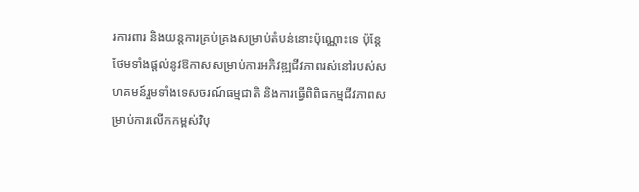រការពារ និងយន្តការគ្រប់គ្រងសម្រាប់តំបន់នោះប៉ុណ្ណោះទេ ប៉ុន្តែថែមទាំងផ្តល់នូវឱកាសសម្រាប់ការអភិវឌ្ឍជីវភាពរស់នៅរបស់សហគមន៍រួមទាំងទេសចរណ៍ធម្មជាតិ និងការធ្វើពិពិធកម្មជីវភាពសម្រាប់ការលើកកម្ពស់វិបុ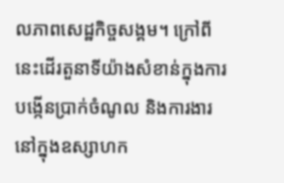លភាពសេដ្ឋកិច្ចសង្គម។ ក្រៅពីនេះដើរតួនាទីយ៉ាងសំខាន់ក្នុងការបង្កើនប្រាក់ចំណូល និងការងារនៅក្នុងឧស្សាហក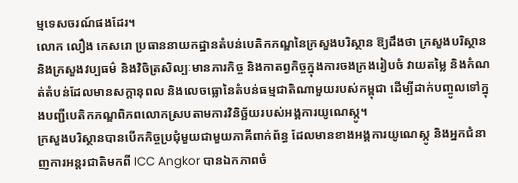ម្មទេសចរណ៍ផងដែរ។
លោក លឿង កេសរោ ប្រធាននាយកដ្ឋានតំបន់បេតិកភណ្ឌនៃក្រសួងបរិស្ថាន ឱ្យដឹងថា ក្រសួងបរិស្ថាន និងក្រសួងវប្បធម៌ និងវិចិត្រសិល្បៈមានភារកិច្ច និងកាតព្វកិច្ចក្នុងការចងក្រងរៀបចំ វាយតម្លៃ និងកំណត់តំបន់ដែលមានសក្តានុពល និងលេចធ្លោនៃតំបន់ធម្មជាតិណាមួយរបស់កម្ពុជា ដើម្បីដាក់បញ្ចូលទៅក្នុងបញ្ជីបេតិកភណ្ឌពិភពលោកស្របតាមការវិនិច្ឆ័យរបស់អង្គការយូណេស្កូ។
ក្រសួងបរិស្ថានបានបើកកិច្ចប្រជុំមួយជាមួយភាគីពាក់ព័ន្ធ ដែលមានខាងអង្គការយូណេស្កូ និងអ្នកជំនាញការអន្តរជាតិមកពី ICC Angkor បានឯកភាពចំ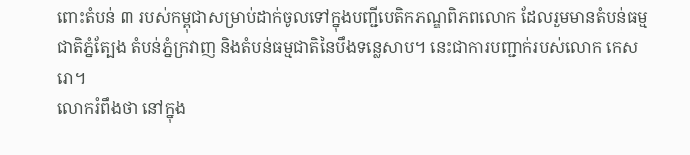ពោះតំបន់ ៣ របស់កម្ពុជាសម្រាប់ដាក់ចូលទៅក្នុងបញ្ជីបេតិកភណ្ឌពិភពលោក ដែលរួមមានតំបន់ធម្មជាតិភ្នំត្បែង តំបន់ភ្នំក្រវាញ និងតំបន់ធម្មជាតិនៃបឹងទន្លេសាប។ នេះជាការបញ្ជាក់របស់លោក កេសរោ។
លោករំពឹងថា នៅក្នុង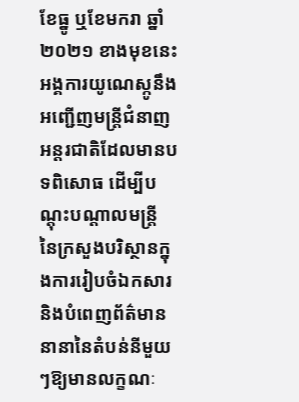ខែធ្នូ ឬខែមករា ឆ្នាំ ២០២១ ខាងមុខនេះ អង្គការយូណេស្កូនឹងអញ្ជើញមន្ត្រីជំនាញអន្តរជាតិដែលមានបទពិសោធ ដើម្បីបណ្តុះបណ្តាលមន្ត្រី នៃក្រសួងបរិស្ថានក្នុងការរៀបចំឯកសារ និងបំពេញព័ត៌មាននានានៃតំបន់នីមួយៗឱ្យមានលក្ខណៈ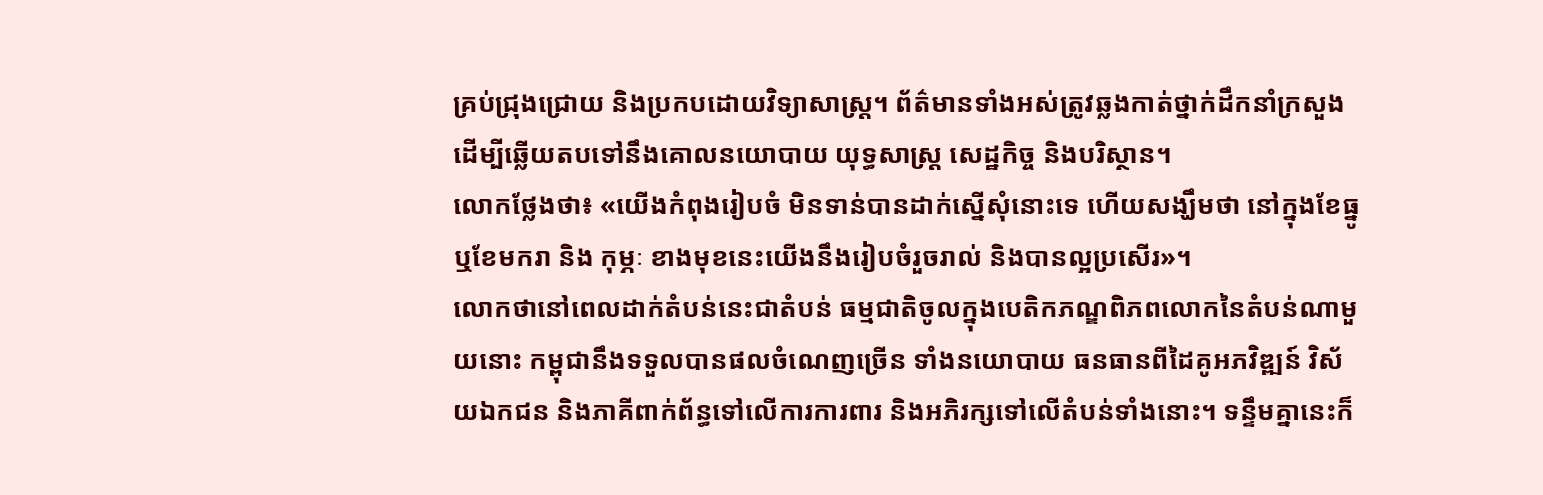គ្រប់ជ្រុងជ្រោយ និងប្រកបដោយវិទ្យាសាស្ត្រ។ ព័ត៌មានទាំងអស់ត្រូវឆ្លងកាត់ថ្នាក់ដឹកនាំក្រសួងដើម្បីឆ្លើយតបទៅនឹងគោលនយោបាយ យុទ្ធសាស្ត្រ សេដ្ឋកិច្ច និងបរិស្ថាន។
លោកថ្លែងថា៖ «យើងកំពុងរៀបចំ មិនទាន់បានដាក់ស្នើសុំនោះទេ ហើយសង្ឃឹមថា នៅក្នុងខែធ្នូ ឬខែមករា និង កុម្ភៈ ខាងមុខនេះយើងនឹងរៀបចំរួចរាល់ និងបានល្អប្រសើរ»។
លោកថានៅពេលដាក់តំបន់នេះជាតំបន់ ធម្មជាតិចូលក្នុងបេតិកភណ្ឌពិភពលោកនៃតំបន់ណាមួយនោះ កម្ពុជានឹងទទួលបានផលចំណេញច្រើន ទាំងនយោបាយ ធនធានពីដៃគូអភវិឌ្ឍន៍ វិស័យឯកជន និងភាគីពាក់ព័ន្ធទៅលើការការពារ និងអភិរក្សទៅលើតំបន់ទាំងនោះ។ ទន្ទឹមគ្នានេះក៏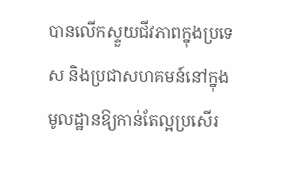បានលើកស្ទួយជីវភាពក្នុងប្រទេស និងប្រជាសហគមន៍នៅក្នុងមូលដ្ឋានឱ្យកាន់តែល្អប្រសើរ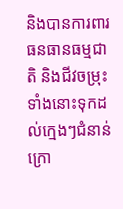និងបានការពារ ធនធានធម្មជាតិ និងជីវចម្រុះទាំងនោះទុកដល់ក្មេងៗជំនាន់ក្រោ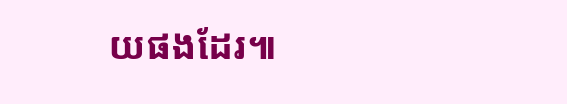យផងដែរ៕